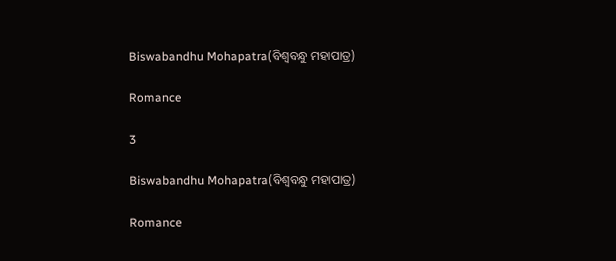Biswabandhu Mohapatra(ବିଶ୍ୱବନ୍ଧୁ ମହାପାତ୍ର)

Romance

3

Biswabandhu Mohapatra(ବିଶ୍ୱବନ୍ଧୁ ମହାପାତ୍ର)

Romance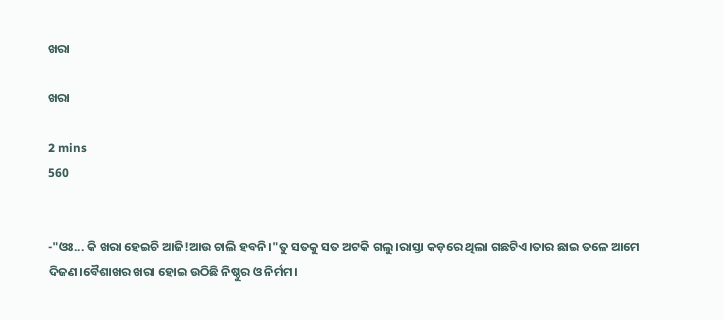ଖରା

ଖରା

2 mins
560


-"ଓଃ... କି ଖରା ହେଇଚି ଆଜି!ଆଉ ଚାଲି ହବନି।"ତୁ ସତକୁ ସତ ଅଟକି ଗଲୁ।ରାସ୍ତା କଡ଼ରେ ଥିଲା ଗଛଟିଏ।ତାର ଛାଇ ତଳେ ଆମେ ଦିଜଣ।ବୈଶାଖର ଖରା ହୋଇ ଉଠିଛି ନିଷ୍ଠୁର ଓ ନିର୍ମମ।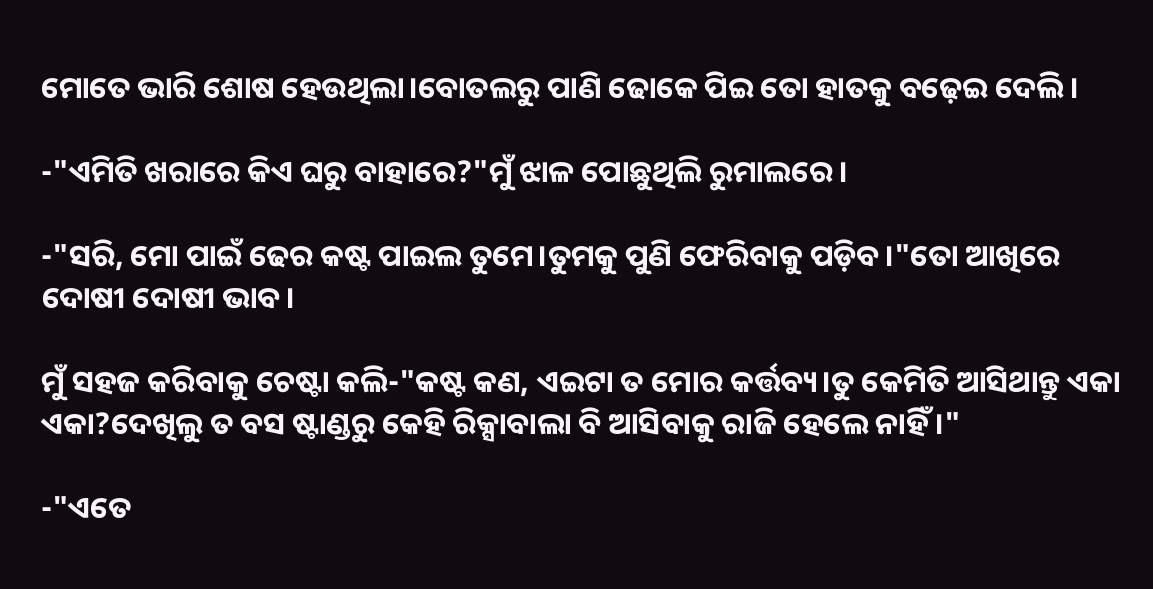ମୋତେ ଭାରି ଶୋଷ ହେଉଥିଲା।ବୋତଲରୁ ପାଣି ଢୋକେ ପିଇ ତୋ ହାତକୁ ବଢ଼େଇ ଦେଲି।

-"ଏମିତି ଖରାରେ କିଏ ଘରୁ ବାହାରେ?"ମୁଁ ଝାଳ ପୋଛୁଥିଲି ରୁମାଲରେ।

-"ସରି, ମୋ ପାଇଁ ଢେର କଷ୍ଟ ପାଇଲ ତୁମେ।ତୁମକୁ ପୁଣି ଫେରିବାକୁ ପଡ଼ିବ।"ତୋ ଆଖିରେ ଦୋଷୀ ଦୋଷୀ ଭାବ।

ମୁଁ ସହଜ କରିବାକୁ ଚେଷ୍ଟା କଲି-"କଷ୍ଟ କଣ, ଏଇଟା ତ ମୋର କର୍ତ୍ତବ୍ୟ।ତୁ କେମିତି ଆସିଥାନ୍ତୁ ଏକା ଏକା?ଦେଖିଲୁ ତ ବସ ଷ୍ଟାଣ୍ଡରୁ କେହି ରିକ୍ସାବାଲା ବି ଆସିବାକୁ ରାଜି ହେଲେ ନାହିଁ ।"

-"ଏତେ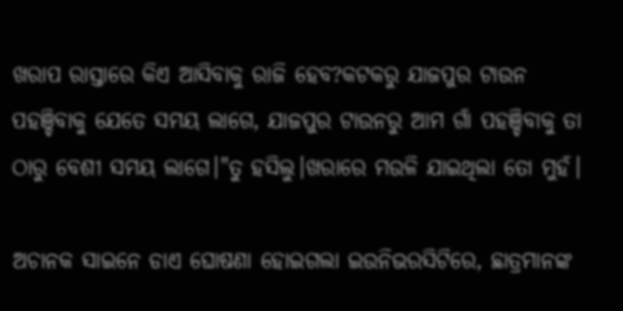ଖରାପ ରାସ୍ତାରେ କିଏ ଆସିବାକୁ ରାଜି ହେବ?କଟକରୁ ଯାଜପୁର ଟାଉନ ପହଞ୍ଚିବାକୁ ଯେତେ ସମୟ ଲାଗେ, ଯାଜପୁର ଟାଉନରୁ ଆମ ଗାଁ ପହଞ୍ଚିବାକୁ ତା ଠାରୁ ବେଶୀ ସମୟ ଲାଗେ।"ତୁ ହସିଲୁ।ଖରାରେ ମଉଳି ଯାଇଥିଲା ତୋ ମୁହଁ।

ଅଚାନକ ସାଇନେ ଡାଏ ଘୋଷଣା ହୋଇଗଲା ଇଉନିଭରସିଟିରେ, ଛାତ୍ରମାନଙ୍କ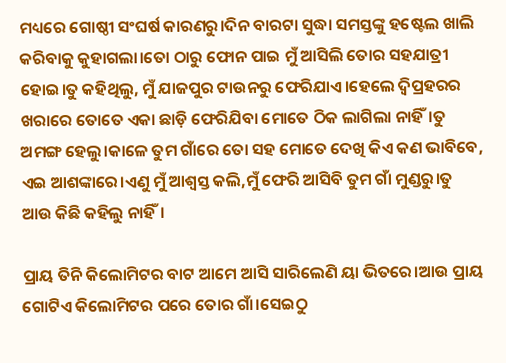ମଧ୍ୟରେ ଗୋଷ୍ଠୀ ସଂଘର୍ଷ କାରଣରୁ।ଦିନ ବାରଟା ସୁଦ୍ଧା ସମସ୍ତଙ୍କୁ ହଷ୍ଟେଲ ଖାଲି କରିବାକୁ କୁହାଗଲା।ତୋ ଠାରୁ ଫୋନ ପାଇ ମୁଁ ଆସିଲି ତୋର ସହଯାତ୍ରୀ ହୋଇ।ତୁ କହିଥିଲୁ, ମୁଁ ଯାଜପୁର ଟାଉନରୁ ଫେରିଯାଏ।ହେଲେ ଦ୍ୱିପ୍ରହରର ଖରାରେ ତୋତେ ଏକା ଛାଡ଼ି ଫେରିଯିବା ମୋତେ ଠିକ ଲାଗିଲା ନାହିଁ।ତୁ ଅମଙ୍ଗ ହେଲୁ।କାଳେ ତୁମ ଗାଁରେ ତୋ ସହ ମୋତେ ଦେଖି କିଏ କଣ ଭାବିବେ, ଏଇ ଆଶଙ୍କାରେ।ଏଣୁ ମୁଁ ଆଶ୍ୱସ୍ତ କଲି,ମୁଁ ଫେରି ଆସିବି ତୁମ ଗାଁ ମୁଣ୍ଡରୁ।ତୁ ଆଉ କିଛି କହିଲୁ ନାହିଁ।

ପ୍ରାୟ ତିନି କିଲୋମିଟର ବାଟ ଆମେ ଆସି ସାରିଲେଣି ୟା ଭିତରେ।ଆଉ ପ୍ରାୟ ଗୋଟିଏ କିଲୋମିଟର ପରେ ତୋର ଗାଁ।ସେଇଠୁ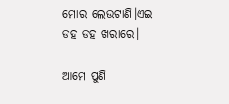ମୋର ଲେଉଟାଣି।ଏଇ ଡହ ଡହ ଖରାରେ।

ଆମେ ପୁଣି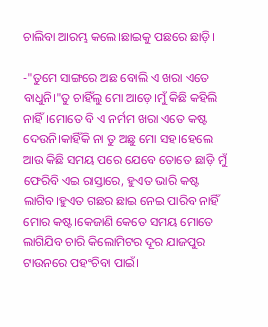ଚାଲିବା ଆରମ୍ଭ କଲେ।ଛାଇକୁ ପଛରେ ଛାଡ଼ି।

-"ତୁମେ ସାଙ୍ଗରେ ଅଛ ବୋଲି ଏ ଖରା ଏତେ ବାଧୁନି।"ତୁ ଚାହିଁଲୁ ମୋ ଆଡ଼େ।ମୁଁ କିଛି କହିଲି ନାହିଁ।ମୋତେ ବି ଏ ନର୍ମମ ଖରା ଏତେ କଷ୍ଟ ଦେଉନି।କାହିଁକି ନା ତୁ ଅଛୁ ମୋ ସହ।ହେଲେ ଆଉ କିଛି ସମୟ ପରେ ଯେବେ ତୋତେ ଛାଡ଼ି ମୁଁ ଫେରିବି ଏଇ ରାସ୍ତାରେ, ହୁଏତ ଭାରି କଷ୍ଟ ଲାଗିବ।ହୁଏତ ଗଛର ଛାଇ ନେଇ ପାରିବ ନାହିଁ ମୋର କଷ୍ଟ।କେଜାଣି କେତେ ସମୟ ମୋତେ ଲାଗିଯିବ ଚାରି କିଲୋମିଟର ଦୂର ଯାଜପୁର ଟାଉନରେ ପହଂଚିବା ପାଇଁ।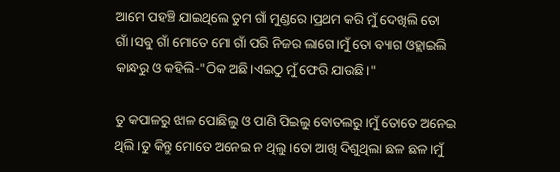ଆମେ ପହଞ୍ଚି ଯାଇଥିଲେ ତୁମ ଗାଁ ମୁଣ୍ଡରେ।ପ୍ରଥମ କରି ମୁଁ ଦେଖିଲି ତୋ ଗାଁ।ସବୁ ଗାଁ ମୋତେ ମୋ ଗାଁ ପରି ନିଜର ଲାଗେ।ମୁଁ ତୋ ବ୍ୟାଗ ଓହ୍ଲାଇଲି କାନ୍ଧରୁ ଓ କହିଲି-"ଠିକ ଅଛି।ଏଇଠୁ ମୁଁ ଫେରି ଯାଉଛି।"

ତୁ କପାଳରୁ ଝାଳ ପୋଛିଲୁ ଓ ପାଣି ପିଇଲୁ ବୋତଲରୁ।ମୁଁ ତୋତେ ଅନେଇ ଥିଲି।ତୁ କିନ୍ତୁ ମୋତେ ଅନେଇ ନ ଥିଲୁ।ତୋ ଆଖି ଦିଶୁଥିଲା ଛଳ ଛଳ।ମୁଁ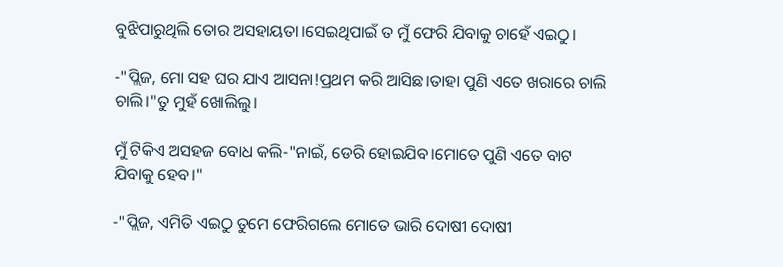ବୁଝିପାରୁଥିଲି ତୋର ଅସହାୟତା।ସେଇଥିପାଇଁ ତ ମୁଁ ଫେରି ଯିବାକୁ ଚାହେଁ ଏଇଠୁ।

-"ପ୍ଲିଜ, ମୋ ସହ ଘର ଯାଏ ଆସନା!ପ୍ରଥମ କରି ଆସିଛ।ତାହା ପୁଣି ଏତେ ଖରାରେ ଚାଲି ଚାଲି।"ତୁ ମୁହଁ ଖୋଲିଲୁ।

ମୁଁ ଟିକିଏ ଅସହଜ ବୋଧ କଲି-"ନାଇଁ, ଡେରି ହୋଇଯିବ।ମୋତେ ପୁଣି ଏତେ ବାଟ ଯିବାକୁ ହେବ।"

-"ପ୍ଲିଜ, ଏମିତି ଏଇଠୁ ତୁମେ ଫେରିଗଲେ ମୋତେ ଭାରି ଦୋଷୀ ଦୋଷୀ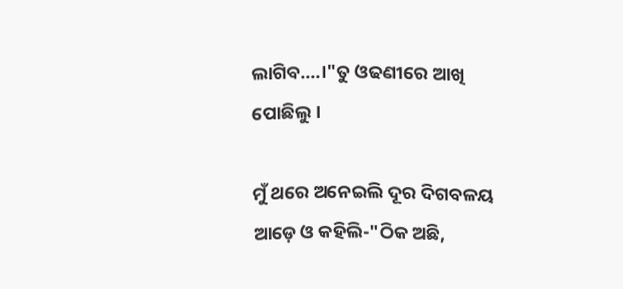ଲାଗିବ....।"ତୁ ଓଢଣୀରେ ଆଖି ପୋଛିଲୁ।

ମୁଁ ଥରେ ଅନେଇଲି ଦୂର ଦିଗବଳୟ ଆଡ଼େ ଓ କହିଲି-"ଠିକ ଅଛି,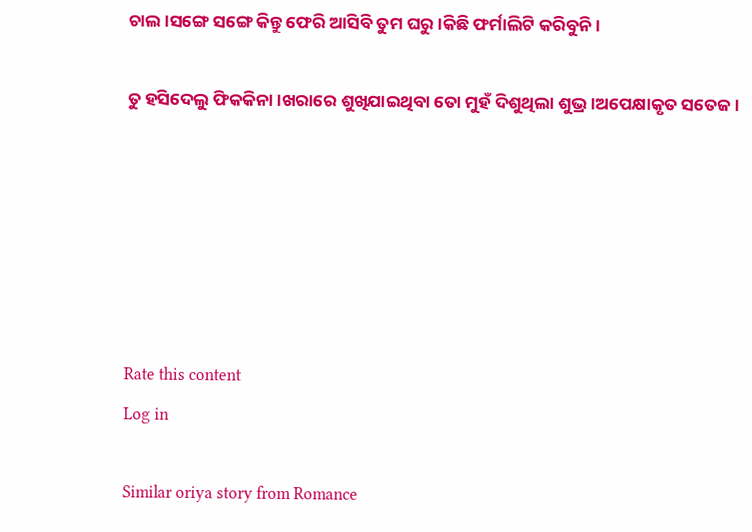ଚାଲ।ସଙ୍ଗେ ସଙ୍ଗେ କିନ୍ତୁ ଫେରି ଆସିବି ତୁମ ଘରୁ।କିଛି ଫର୍ମାଲିଟି କରିବୁନି।

ତୁ ହସିଦେଲୁ ଫିକକିନା।ଖରାରେ ଶୁଖିଯାଇଥିବା ତୋ ମୁହଁ ଦିଶୁଥିଲା ଶୁଭ୍ର।ଅପେକ୍ଷାକୃତ ସତେଜ।






Rate this content
Log in

Similar oriya story from Romance